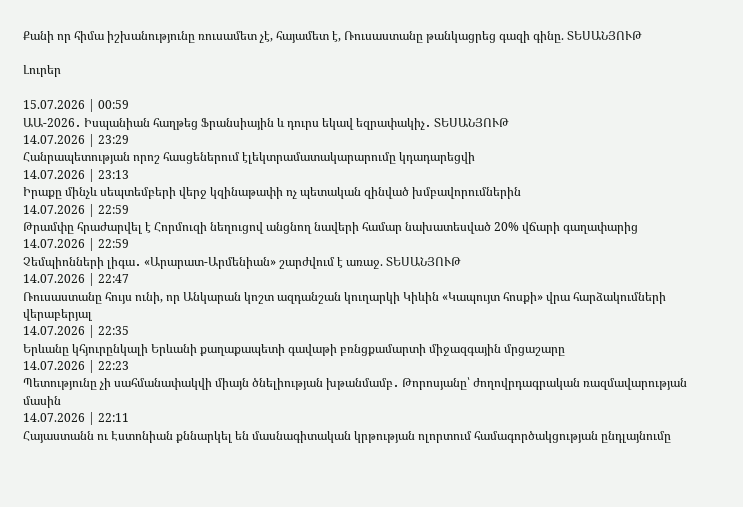Քանի որ հիմա իշխանությունը ռուսամետ չէ, հայամետ է, Ռուսաստանը թանկացրեց գազի գինը. ՏԵՍԱՆՅՈՒԹ

Լուրեր

15.07.2026 | 00:59
ԱԱ-2026․ Իսպանիան հաղթեց Ֆրանսիային և դուրս եկավ եզրափակիչ․ ՏԵՍԱՆՅՈՒԹ
14.07.2026 | 23:29
Հանրապետության որոշ հասցեներում էլեկտրամատակարարումը կդադարեցվի
14.07.2026 | 23:13
Իրաքը մինչև սեպտեմբերի վերջ կզինաթափի ոչ պետական զինված խմբավորումներին
14.07.2026 | 22:59
Թրամփը հրաժարվել է Հորմուզի նեղուցով անցնող նավերի համար նախատեսված 20% վճարի գաղափարից
14.07.2026 | 22:59
Չեմպիոնների լիգա․ «Արարատ-Արմենիան» շարժվում է առաջ. ՏԵՍԱՆՅՈՒԹ
14.07.2026 | 22:47
Ռուսաստանը հույս ունի, որ Անկարան կոշտ ազդանշան կուղարկի Կիևին «Կապույտ հոսքի» վրա հարձակումների վերաբերյալ
14.07.2026 | 22:35
Երևանը կհյուրընկալի Երևանի քաղաքապետի գավաթի բռնցքամարտի միջազգային մրցաշարը
14.07.2026 | 22:23
Պետությունը չի սահմանափակվի միայն ծնելիության խթանմամբ․ Թորոսյանը՝ ժողովրդագրական ռազմավարության մասին
14.07.2026 | 22:11
Հայաստանն ու Էստոնիան քննարկել են մասնագիտական կրթության ոլորտում համագործակցության ընդլայնումը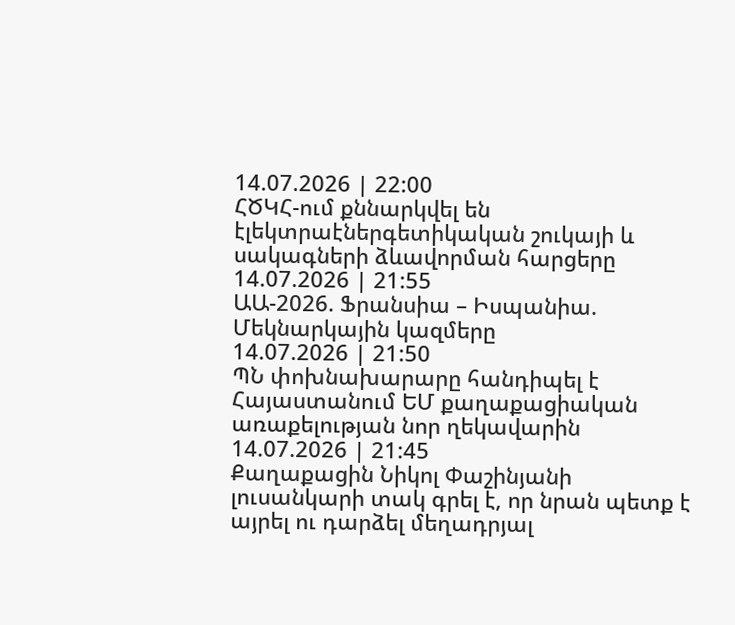14.07.2026 | 22:00
ՀԾԿՀ-ում քննարկվել են էլեկտրաէներգետիկական շուկայի և սակագների ձևավորման հարցերը
14.07.2026 | 21:55
ԱԱ-2026. Ֆրանսիա – Իսպանիա. Մեկնարկային կազմերը
14.07.2026 | 21:50
ՊՆ փոխնախարարը հանդիպել է Հայաստանում ԵՄ քաղաքացիական առաքելության նոր ղեկավարին
14.07.2026 | 21:45
Քաղաքացին Նիկոլ Փաշինյանի լուսանկարի տակ գրել է, որ նրան պետք է այրել ու դարձել մեղադրյալ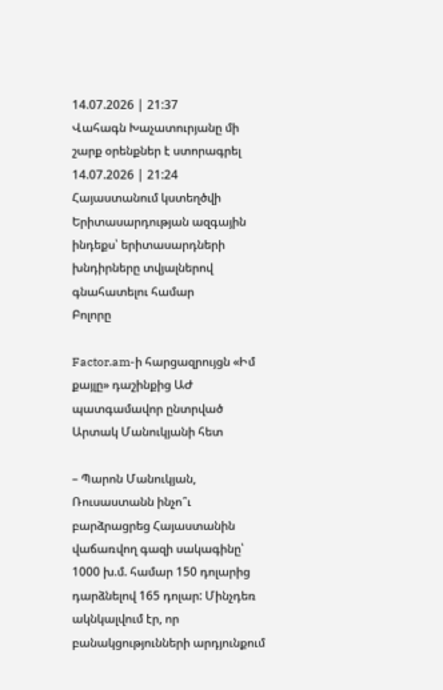14.07.2026 | 21:37
Վահագն Խաչատուրյանը մի շարք օրենքներ է ստորագրել
14.07.2026 | 21:24
Հայաստանում կստեղծվի Երիտասարդության ազգային ինդեքս՝ երիտասարդների խնդիրները տվյալներով գնահատելու համար
Բոլորը

Factor.am-ի հարցազրույցն «Իմ քայլը» դաշինքից ԱԺ պատգամավոր ընտրված Արտակ Մանուկյանի հետ

– Պարոն Մանուկյան, Ռուսաստանն ինչո՞ւ բարձրացրեց Հայաստանին վաճառվող գազի սակագինը՝ 1000 խ.մ. համար 150 դոլարից դարձնելով 165 դոլար: Մինչդեռ ակնկալվում էր, որ բանակցությունների արդյունքում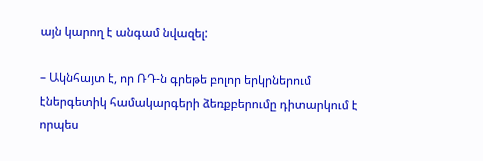այն կարող է անգամ նվազել:

– Ակնհայտ է, որ ՌԴ-ն գրեթե բոլոր երկրներում էներգետիկ համակարգերի ձեռքբերումը դիտարկում է որպես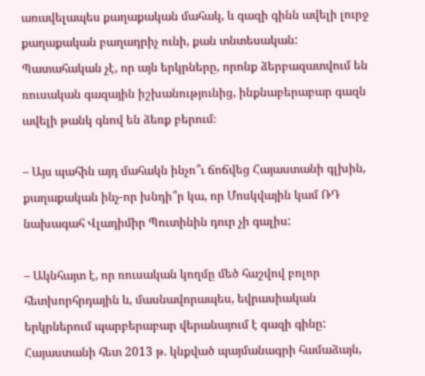առավելապես քաղաքական մահակ, և գազի գինն ավելի լուրջ քաղաքական բաղադրիչ ունի, քան տնտեսական: Պատահական չէ, որ այն երկրները, որոնք ձերբազատվում են ռուսական գազային իշխանությունից, ինքնաբերաբար գազն ավելի թանկ գնով են ձեռք բերում։

– Այս պահին այդ մահակն ինչո՞ւ ճոճվեց Հայաստանի գլխին, քաղաքական ինչ-որ խնդի՞ր կա, որ Մոսկվային կամ ՌԴ նախագահ Վլադիմիր Պուտինին դուր չի գալիս:

– Ակնհայտ է, որ ռուսական կողմը մեծ հաշվով բոլոր հետխորհրդային և, մասնավորապես, եվրասիական երկրներում պարբերաբար վերանայում է գազի գինը: Հայաստանի հետ 2013 թ. կնքված պայմանագրի համաձայն,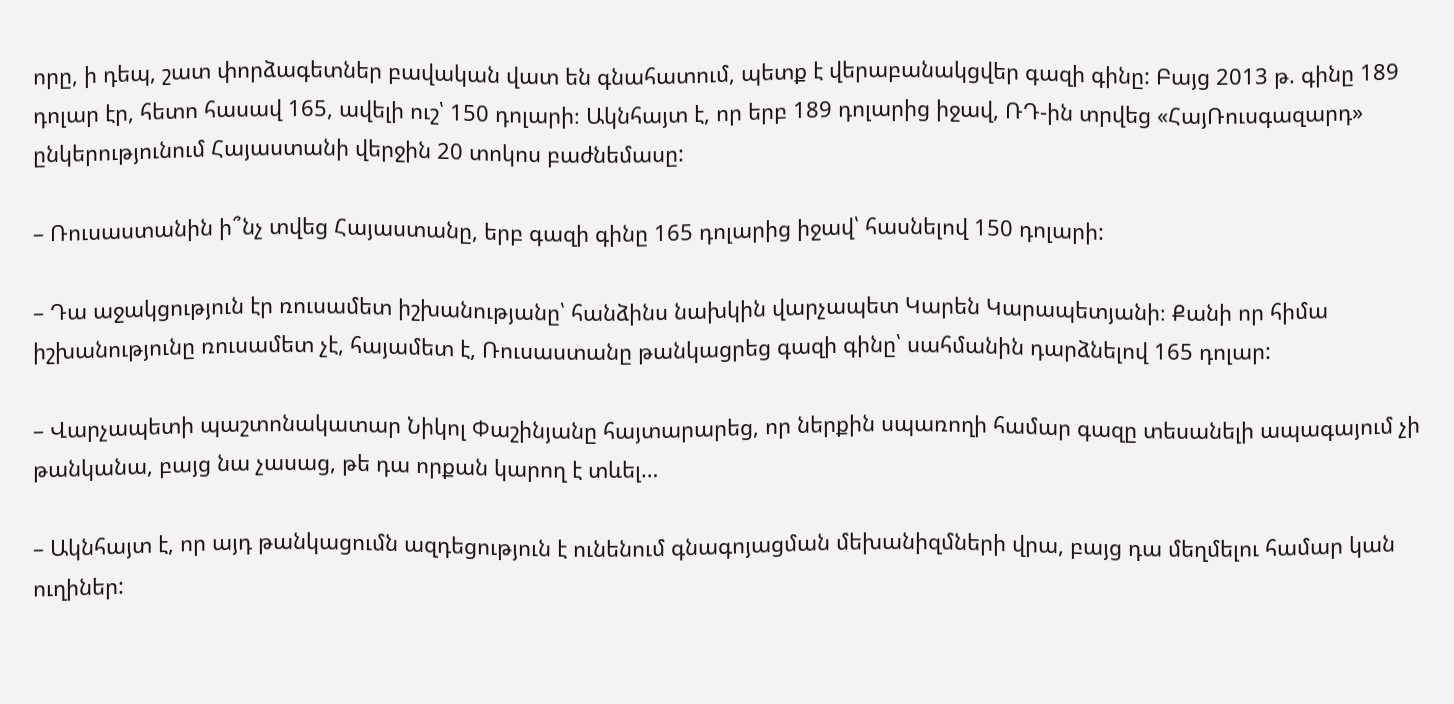որը, ի դեպ, շատ փորձագետներ բավական վատ են գնահատում, պետք է վերաբանակցվեր գազի գինը: Բայց 2013 թ. գինը 189 դոլար էր, հետո հասավ 165, ավելի ուշ՝ 150 դոլարի։ Ակնհայտ է, որ երբ 189 դոլարից իջավ, ՌԴ-ին տրվեց «ՀայՌուսգազարդ» ընկերությունում Հայաստանի վերջին 20 տոկոս բաժնեմասը:

– Ռուսաստանին ի՞նչ տվեց Հայաստանը, երբ գազի գինը 165 դոլարից իջավ՝ հասնելով 150 դոլարի:

– Դա աջակցություն էր ռուսամետ իշխանությանը՝ հանձինս նախկին վարչապետ Կարեն Կարապետյանի։ Քանի որ հիմա իշխանությունը ռուսամետ չէ, հայամետ է, Ռուսաստանը թանկացրեց գազի գինը՝ սահմանին դարձնելով 165 դոլար:

– Վարչապետի պաշտոնակատար Նիկոլ Փաշինյանը հայտարարեց, որ ներքին սպառողի համար գազը տեսանելի ապագայում չի թանկանա, բայց նա չասաց, թե դա որքան կարող է տևել…

– Ակնհայտ է, որ այդ թանկացումն ազդեցություն է ունենում գնագոյացման մեխանիզմների վրա, բայց դա մեղմելու համար կան ուղիներ: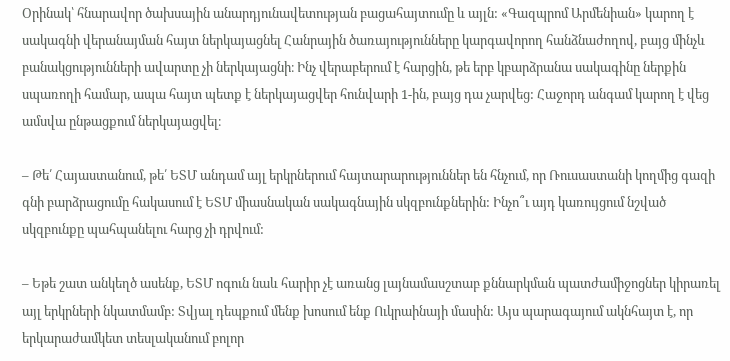Օրինակ՝ հնարավոր ծախսային անարդյունավետության բացահայտումը և այլն: «Գազպրոմ Արմենիան» կարող է սակագնի վերանայման հայտ ներկայացնել Հանրային ծառայությունները կարգավորող հանձնաժողով, բայց մինչև բանակցությունների ավարտը չի ներկայացնի։ Ինչ վերաբերում է հարցին, թե երբ կբարձրանա սակագինը ներքին սպառողի համար, ապա հայտ պետք է ներկայացվեր հունվարի 1-ին, բայց դա չարվեց: Հաջորդ անգամ կարող է վեց ամսվա ընթացքում ներկայացվել։

– Թե՛ Հայաստանում, թե՛ ԵՏՄ անդամ այլ երկրներում հայտարարություններ են հնչում, որ Ռուսաստանի կողմից գազի գնի բարձրացումը հակասում է ԵՏՄ միասնական սակագնային սկզբունքներին: Ինչո՞ւ այդ կառույցում նշված սկզբունքը պահպանելու հարց չի դրվում:

– Եթե շատ անկեղծ ասենք, ԵՏՄ ոգուն նաև հարիր չէ առանց լայնամասշտաբ քննարկման պատժամիջոցներ կիրառել այլ երկրների նկատմամբ: Տվյալ դեպքում մենք խոսում ենք Ուկրաինայի մասին: Այս պարագայում ակնհայտ է, որ երկարաժամկետ տեսլականում բոլոր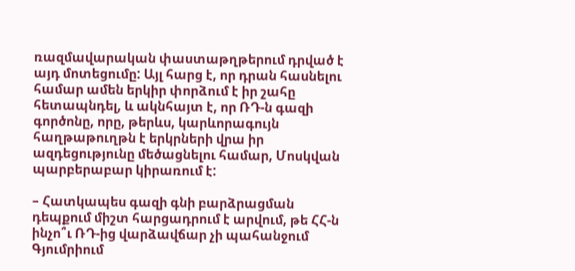ռազմավարական փաստաթղթերում դրված է այդ մոտեցումը: Այլ հարց է, որ դրան հասնելու համար ամեն երկիր փորձում է իր շահը հետապնդել, և ակնհայտ է, որ ՌԴ-ն գազի գործոնը, որը, թերևս, կարևորագույն հաղթաթուղթն է երկրների վրա իր ազդեցությունը մեծացնելու համար, Մոսկվան պարբերաբար կիրառում է:

– Հատկապես գազի գնի բարձրացման դեպքում միշտ հարցադրում է արվում, թե ՀՀ-ն ինչո՞ւ ՌԴ-ից վարձավճար չի պահանջում Գյումրիում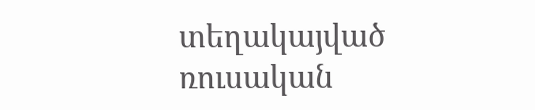տեղակայված ռուսական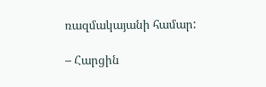ռազմակայանի համար:

– Հարցին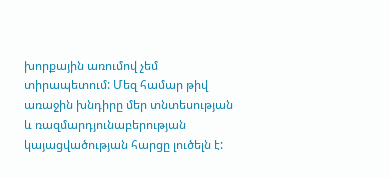խորքային առումով չեմ տիրապետում: Մեզ համար թիվ առաջին խնդիրը մեր տնտեսության և ռազմարդյունաբերության կայացվածության հարցը լուծելն է: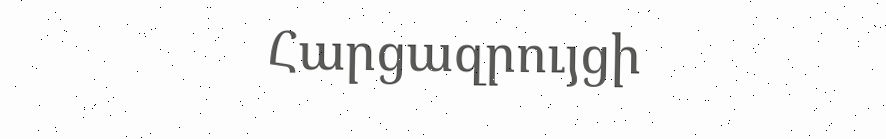Հարցազրույցի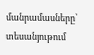մանրամասները՝ տեսանյութում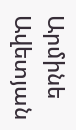Արմինե Ավետյան